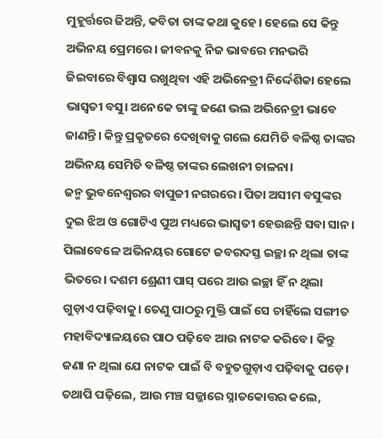ମୁହୂର୍ତ୍ତରେ ଜିଅନ୍ତି, କବିତା ତାଙ୍କ କଥା କୁହେ। ହେଲେ ସେ କିନ୍ତୁ ଅଭିନୟ ପ୍ରେମରେ। ଜୀବନକୁ ନିଜ ଭାବରେ ମନଭରି ଜିଇବାରେ ବିଶ୍ୱାସ ରଖୁଥିବା ଏହି ଅଭିନେତ୍ରୀ ନିର୍ଦ୍ଦେଶିକା ହେଲେ ଭାସ୍ବତୀ ବସୁ। ଅନେକେ ତାଙ୍କୁ ଜଣେ ଭଲ ଅଭିନେତ୍ରୀ ଭାବେ ଜାଣନ୍ତି। କିନ୍ତୁ ପ୍ରକୃତରେ ଦେଖିବାକୁ ଗଲେ ଯେମିତି ବଳିଷ୍ଠ ତାଙ୍କର ଅଭିନୟ ସେମିତି ବଳିଷ୍ଠ ତାଙ୍କର ଲେଖନୀ ଚାଳନା।
ଜନ୍ମ ଭୁବନେଶ୍ୱରର ବାପୁଜୀ ନଗରରେ। ପିତା ଅସୀମ ବସୁଙ୍କର ଦୁଇ ଝିଅ ଓ ଗୋଟିଏ ପୁଅ ମଧ୍ୟରେ ଭାସ୍ବତୀ ହେଉଛନ୍ତି ସବା ସାନ। ପିଲାବେଳେ ଅଭିନୟର ଗୋଟେ ଜବରଦସ୍ତ ଇଚ୍ଛା ନ ଥିଲା ତାଙ୍କ ଭିତରେ। ଦଶମ ଶ୍ରେଣୀ ପାସ୍ ପରେ ଆଉ ଇଚ୍ଛା ହିଁ ନ ଥିଲା ଗୁଡ଼ାଏ ପଢ଼ିବାକୁ। ତେଣୁ ପାଠରୁ ମୁକ୍ତି ପାଇଁ ସେ ଚାହିଁଲେ ସଙ୍ଗୀତ ମହାବିଦ୍ୟାଳୟରେ ପାଠ ପଢ଼ିବେ ଆଉ ନାଟକ କରିବେ। କିନ୍ତୁ ଜଣା ନ ଥିଲା ଯେ ନାଟକ ପାଇଁ ବି ବହୁତଗୁଡ଼ାଏ ପଢ଼ିବାକୁ ପଡ଼େ। ତଥାପି ପଢ଼ିଲେ, ଆଉ ମଞ୍ଚ ସଜ୍ଜାରେ ସ୍ନାତକୋତ୍ତର କଲେ,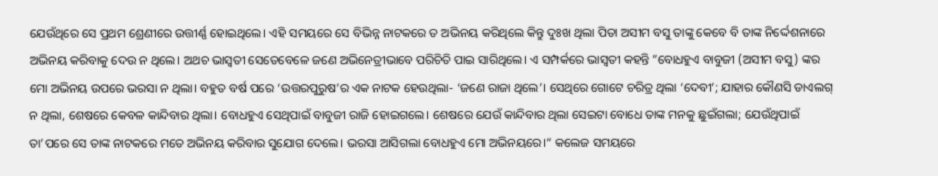ଯେଉଁଥିରେ ସେ ପ୍ରଥମ ଶ୍ରେଣୀରେ ଉତ୍ତୀର୍ଣ୍ଣ ହୋଇଥିଲେ। ଏହି ସମୟରେ ସେ ବିଭିନ୍ନ ନାଟକରେ ତ ଅଭିନୟ କରିଥିଲେ କିନ୍ତୁ ଦୁଃଖ ଥିଲା ପିତା ଅସୀମ ବସୁ ତାଙ୍କୁ କେବେ ବି ତାଙ୍କ ନିର୍ଦ୍ଦେଶନାରେ ଅଭିନୟ କରିବାକୁ ଦେଉ ନ ଥିଲେ। ଅଥଚ ଭାସ୍ବତୀ ସେତେବେଳେ ଜଣେ ଅଭିନେତ୍ରୀଭାବେ ପରିଚିତି ପାଇ ସାରିଥିଲେ। ଏ ସମ୍ପର୍କରେ ଭାସ୍ବତୀ କହନ୍ତି ”ବୋଧହୁଏ ବାବୁଜୀ (ଅସୀମ ବସୁ) ଙ୍କର ମୋ ଅଭିନୟ ଉପରେ ଭରସା ନ ଥିଲା। ବହୁତ ବର୍ଷ ପରେ ‘ଉତ୍ତରପୁରୁଷ’ର ଏକ ନାଟକ ହେଉଥିଲା- ‘ଜଣେ ରାଜା ଥିଲେ’। ସେଥିରେ ଗୋଟେ ଚରିତ୍ର ଥିଲା ‘ଦେବୀ’; ଯାହାର କୌଣସି ଡାଏଲଗ୍ ନ ଥିଲା, ଶେଷରେ କେବଳ କାନ୍ଦିବାର ଥିଲା। ବୋଧହୁଏ ସେଥିପାଇଁ ବାବୁଜୀ ରାଜି ହୋଇଗଲେ। ଶେଷରେ ଯେଉଁ କାନ୍ଦିବାର ଥିଲା ସେଇଟା ବୋଧେ ତାଙ୍କ ମନକୁ ଛୁଇଁଗଲା; ଯେଉଁଥିପାଇଁ ତା’ପରେ ସେ ତାଙ୍କ ନାଟକରେ ମତେ ଅଭିନୟ କରିବାର ସୁଯୋଗ ଦେଲେ। ଭରସା ଆସିଗଲା ବୋଧହୁଏ ମୋ ଅଭିନୟରେ।“ କଲେଜ ସମୟରେ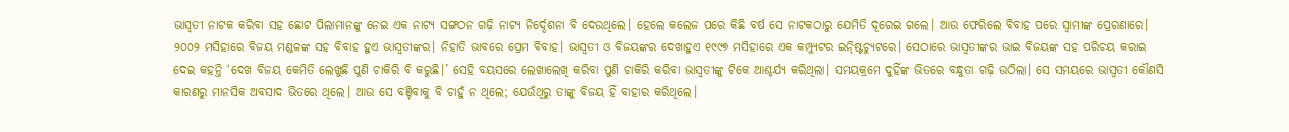ଭାସ୍ବତୀ ନାଟକ କରିବା ସହ ଛୋଟ ପିଲାମାନଙ୍କୁ ନେଇ ଏକ ନାଟ୍ୟ ସଙ୍ଗଠନ ଗଢ଼ି ନାଟ୍ୟ ନିର୍ଦ୍ଦେଶନା ବି ଦେଉଥିଲେ। ହେଲେ କଲେଜ ପରେ କିଛି ବର୍ଷ ସେ ନାଟକଠାରୁ ଯେମିତି ଦୂରେଇ ଗଲେ। ଆଉ ଫେରିଲେ ବିବାହ ପରେ ସ୍ବାମୀଙ୍କ ପ୍ରେରଣାରେ। ୨୦୦୨ ମସିହାରେ ବିଜୟ ମଣ୍ଡଳଙ୍କ ସହ ବିବାହ ହୁଏ ଭାସ୍ବତୀଙ୍କର। ନିହାତି ଭାବରେ ପ୍ରେମ ବିବାହ। ଭାସ୍ବତୀ ଓ ବିଜୟଙ୍କର ଦେଖାହୁଏ ୧୯୯୭ ମସିହାରେ ଏକ କମ୍ପ୍ୟୁଟର ଇନ୍ଷ୍ଟିଚ୍ୟୁଟରେ। ସେଠାରେ ଭାସ୍ବତୀଙ୍କର ଭାଇ ବିଜୟଙ୍କ ସହ ପରିଚୟ କରାଇ ଦେଇ କହନ୍ତି ‘ଦେଖ ବିଜୟ କେମିତି ଲେଖୁଛି ପୁଣି ଚାକିରି ବି କରୁଛି।’ ସେହି ବୟସରେ ଲେଖାଲେଖି କରିବା ପୁଣି ଚାକିରି କରିବା ଭାସ୍ବତୀଙ୍କୁ ଟିକେ ଆଶ୍ଚର୍ଯ୍ୟ କରିଥିଲା। ସମୟକ୍ରମେ ଦୁହିଁଙ୍କ ଭିତରେ ବନ୍ଧୁତା ଗଢ଼ି ଉଠିଲା। ସେ ସମୟରେ ଭାସ୍ବତୀ କୌଣସି କାରଣରୁ ମାନସିକ ଅବସାଦ ଭିତରେ ଥିଲେ। ଆଉ ସେ ବଞ୍ଚିବାକୁ ବି ଚାହୁଁ ନ ଥିଲେ; ଯେଉଁଥିରୁ ତାଙ୍କୁ ବିଜୟ ହିଁ ବାହାର କରିଥିଲେ।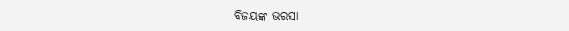ବିଜୟଙ୍କ ଭରସା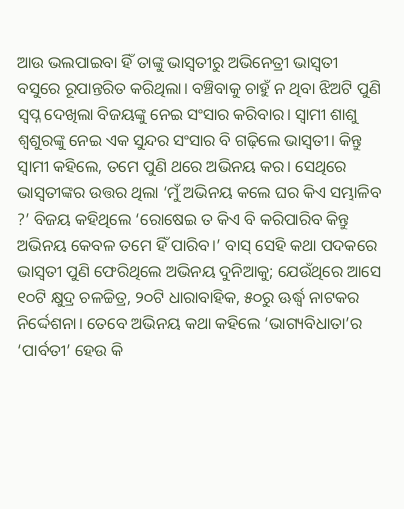ଆଉ ଭଲପାଇବା ହିଁ ତାଙ୍କୁ ଭାସ୍ବତୀରୁ ଅଭିନେତ୍ରୀ ଭାସ୍ବତୀ ବସୁରେ ରୂପାନ୍ତରିତ କରିଥିଲା। ବଞ୍ଚିବାକୁ ଚାହୁଁ ନ ଥିବା ଝିଅଟି ପୁଣି ସ୍ବପ୍ନ ଦେଖିଲା ବିଜୟଙ୍କୁ ନେଇ ସଂସାର କରିବାର। ସ୍ବାମୀ ଶାଶୁ ଶ୍ୱଶୁରଙ୍କୁ ନେଇ ଏକ ସୁନ୍ଦର ସଂସାର ବି ଗଢ଼ିଲେ ଭାସ୍ବତୀ। କିନ୍ତୁ ସ୍ବାମୀ କହିଲେ, ତମେ ପୁଣି ଥରେ ଅଭିନୟ କର। ସେଥିରେ ଭାସ୍ବତୀଙ୍କର ଉତ୍ତର ଥିଲା ‘ମୁଁ ଅଭିନୟ କଲେ ଘର କିଏ ସମ୍ଭାଳିବ ?’ ବିଜୟ କହିଥିଲେ ‘ରୋଷେଇ ତ କିଏ ବି କରିପାରିବ କିନ୍ତୁ ଅଭିନୟ କେବଳ ତମେ ହିଁ ପାରିବ।’ ବାସ୍ ସେହି କଥା ପଦକରେ ଭାସ୍ବତୀ ପୁଣି ଫେରିଥିଲେ ଅଭିନୟ ଦୁନିଆକୁ; ଯେଉଁଥିରେ ଆସେ ୧୦ଟି କ୍ଷୁଦ୍ର ଚଳଚ୍ଚିତ୍ର, ୨୦ଟି ଧାରାବାହିକ, ୫୦ରୁ ଊର୍ଦ୍ଧ୍ୱ ନାଟକର ନିର୍ଦ୍ଦେଶନା। ତେବେ ଅଭିନୟ କଥା କହିଲେ ‘ଭାଗ୍ୟବିଧାତା’ର ‘ପାର୍ବତୀ’ ହେଉ କି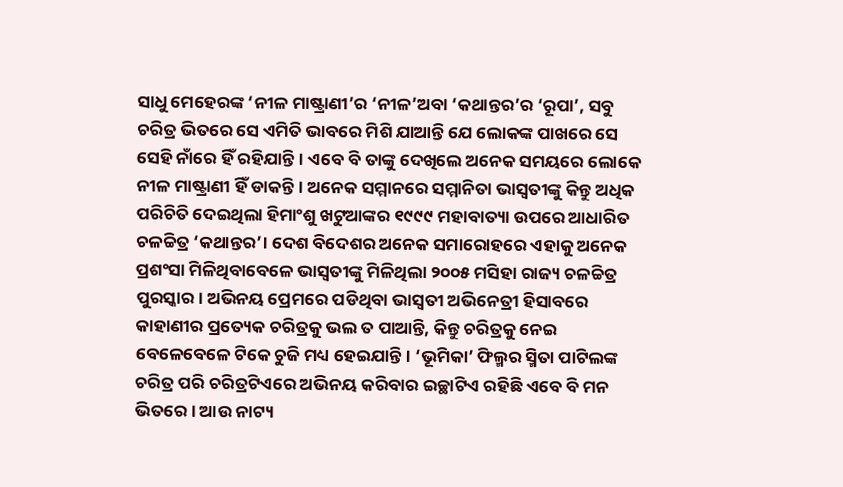ସାଧୁ ମେହେରଙ୍କ ‘ନୀଳ ମାଷ୍ଟ୍ରାଣୀ’ର ‘ନୀଳ’ଅବା ‘କଥାନ୍ତର’ର ‘ରୂପା’, ସବୁ ଚରିତ୍ର ଭିତରେ ସେ ଏମିତି ଭାବରେ ମିଶି ଯାଆନ୍ତି ଯେ ଲୋକଙ୍କ ପାଖରେ ସେ ସେହି ନାଁରେ ହିଁ ରହିଯାନ୍ତି। ଏବେ ବି ତାଙ୍କୁ ଦେଖିଲେ ଅନେକ ସମୟରେ ଲୋକେ ନୀଳ ମାଷ୍ଟ୍ରାଣୀ ହିଁ ଡାକନ୍ତି। ଅନେକ ସମ୍ମାନରେ ସମ୍ମାନିତା ଭାସ୍ବତୀଙ୍କୁ କିନ୍ତୁ ଅଧିକ ପରିଚିତି ଦେଇଥିଲା ହିମାଂଶୁ ଖଟୁଆଙ୍କର ୧୯୯୯ ମହାବାତ୍ୟା ଉପରେ ଆଧାରିତ ଚଳଚ୍ଚିତ୍ର ‘କଥାନ୍ତର’। ଦେଶ ବିଦେଶର ଅନେକ ସମାରୋହରେ ଏହାକୁ ଅନେକ ପ୍ରଶଂସା ମିଳିଥିବାବେଳେ ଭାସ୍ବତୀଙ୍କୁ ମିଳିଥିଲା ୨୦୦୫ ମସିହା ରାଜ୍ୟ ଚଳଚ୍ଚିତ୍ର ପୁରସ୍କାର। ଅଭିନୟ ପ୍ରେମରେ ପଡିଥିବା ଭାସ୍ବତୀ ଅଭିନେତ୍ରୀ ହିସାବରେ କାହାଣୀର ପ୍ରତ୍ୟେକ ଚରିତ୍ରକୁ ଭଲ ତ ପାଆନ୍ତି, କିନ୍ତୁ ଚରିତ୍ରକୁ ନେଇ ବେଳେବେଳେ ଟିକେ ଚୁଜି ମଧ୍ୟ ହେଇଯାନ୍ତି। ‘ଭୂମିକା’ ଫିଲ୍ମର ସ୍ମିତା ପାଟିଲଙ୍କ ଚରିତ୍ର ପରି ଚରିତ୍ରଟିଏରେ ଅଭିନୟ କରିବାର ଇଚ୍ଛାଟିଏ ରହିଛି ଏବେ ବି ମନ ଭିତରେ। ଆଉ ନାଟ୍ୟ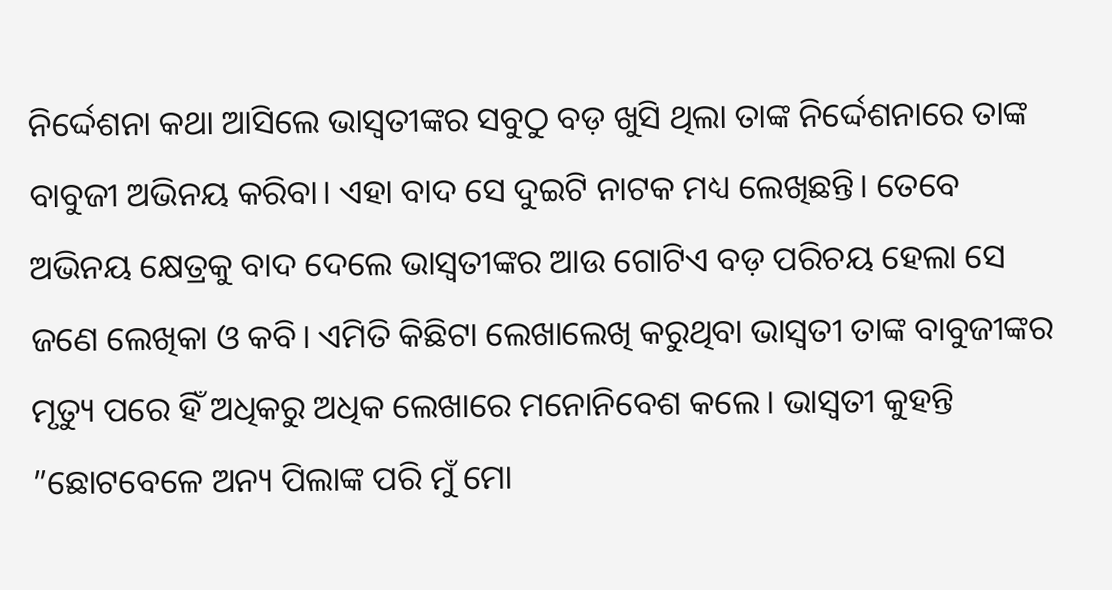ନିର୍ଦ୍ଦେଶନା କଥା ଆସିଲେ ଭାସ୍ବତୀଙ୍କର ସବୁଠୁ ବଡ଼ ଖୁସି ଥିଲା ତାଙ୍କ ନିର୍ଦ୍ଦେଶନାରେ ତାଙ୍କ ବାବୁଜୀ ଅଭିନୟ କରିବା। ଏହା ବାଦ ସେ ଦୁଇଟି ନାଟକ ମଧ୍ୟ ଲେଖିଛନ୍ତି। ତେବେ ଅଭିନୟ କ୍ଷେତ୍ରକୁ ବାଦ ଦେଲେ ଭାସ୍ବତୀଙ୍କର ଆଉ ଗୋଟିଏ ବଡ଼ ପରିଚୟ ହେଲା ସେ ଜଣେ ଲେଖିକା ଓ କବି। ଏମିତି କିଛିଟା ଲେଖାଲେଖି କରୁଥିବା ଭାସ୍ବତୀ ତାଙ୍କ ବାବୁଜୀଙ୍କର ମୃତ୍ୟୁ ପରେ ହିଁ ଅଧିକରୁ ଅଧିକ ଲେଖାରେ ମନୋନିବେଶ କଲେ। ଭାସ୍ବତୀ କୁହନ୍ତି ”ଛୋଟବେଳେ ଅନ୍ୟ ପିଲାଙ୍କ ପରି ମୁଁ ମୋ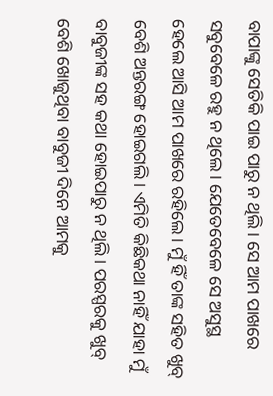ବାପାଙ୍କୁ ସେତିକି ପାଇ ପାରୁ ନ ଥିଲି। ସେ ଆମ ପାଖରେ ସବୁବେଳେ ରହୁ ନ ଥିଲେ। ଯେତେବେଳେ ସେ ଅସୁସ୍ଥ ହେଲେ ଆସି ଆମ ପାଖରେ ରହିଲେ। ମୁଁ ହିଁ ତାଙ୍କ ସହିତ ଖୁବ୍ ବେଶି ଅନ୍ତରଙ୍ଗ ହୋଇଗଲି। ଏମିତି କିଛିକଥା ନାହିଁ ଯାହା ମୁଁ ବାବୁଜୀଙ୍କ ସହ କଥା ହୋଇପାରୁ ନ ଥିଲି। ପରସ୍ପରକୁ ଖୁବ୍ ବେଶି ଖୋଜୁଥିବା ବାବୁଜୀ ଦିନେ ଆମକୁ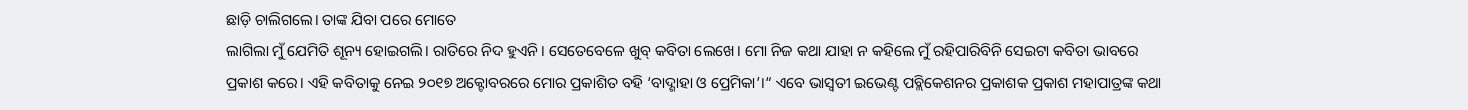ଛାଡ଼ି ଚାଲିଗଲେ। ତାଙ୍କ ଯିବା ପରେ ମୋତେ
ଲାଗିଲା ମୁଁ ଯେମିତି ଶୂନ୍ୟ ହୋଇଗଲି। ରାତିରେ ନିଦ ହୁଏନି। ସେତେବେଳେ ଖୁବ୍ କବିତା ଲେଖେ। ମୋ ନିଜ କଥା ଯାହା ନ କହିଲେ ମୁଁ ରହିପାରିବିନି ସେଇଟା କବିତା ଭାବରେ ପ୍ରକାଶ କରେ। ଏହି କବିତାକୁ ନେଇ ୨୦୧୭ ଅକ୍ଟୋବରରେ ମୋର ପ୍ରକାଶିତ ବହି ‘ବାଦ୍ଶାହା ଓ ପ୍ରେମିକା’।“ ଏବେ ଭାସ୍ବତୀ ଇଭେଣ୍ଟ ପବ୍ଲିକେଶନର ପ୍ରକାଶକ ପ୍ରକାଶ ମହାପାତ୍ରଙ୍କ କଥା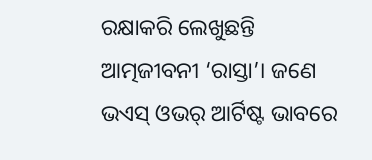ରକ୍ଷାକରି ଲେଖୁଛନ୍ତି ଆତ୍ମଜୀବନୀ ‘ରାସ୍ତା’। ଜଣେ ଭଏସ୍ ଓଭର୍ ଆର୍ଟିଷ୍ଟ ଭାବରେ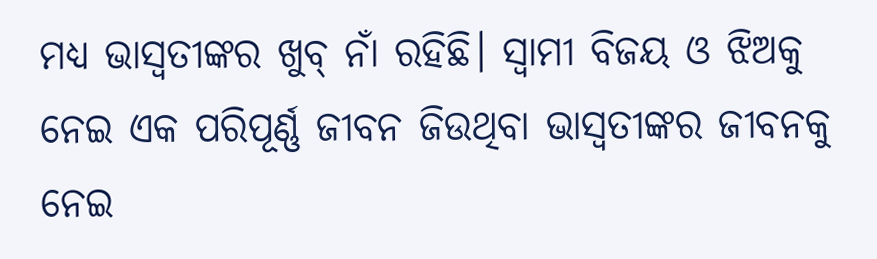ମଧ୍ୟ ଭାସ୍ବତୀଙ୍କର ଖୁବ୍ ନାଁ ରହିଛି। ସ୍ବାମୀ ବିଜୟ ଓ ଝିଅକୁ ନେଇ ଏକ ପରିପୂର୍ଣ୍ଣ ଜୀବନ ଜିଉଥିବା ଭାସ୍ବତୀଙ୍କର ଜୀବନକୁ ନେଇ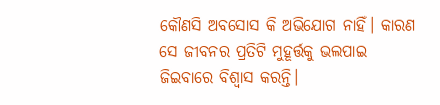କୌଣସି ଅବସୋସ କି ଅଭିଯୋଗ ନାହିଁ। କାରଣ ସେ ଜୀବନର ପ୍ରତିଟି ମୁହୂର୍ତ୍ତକୁ ଭଲପାଇ ଜିଇବାରେ ବିଶ୍ୱାସ କରନ୍ତି।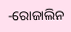-ରୋଜାଲିନ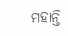ମହାନ୍ତି